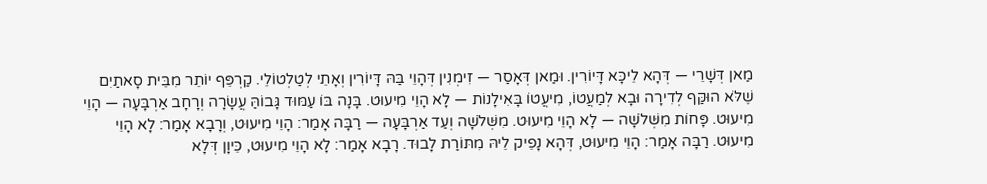מַאן דְּשָׁרֵי — דְּהָא לֵיכָּא דָּיוֹרִין. וּמַאן דְּאָסַר — זִימְנִין דְּהָוֵי בַּהּ דָּיוֹרִין וְאָתֵי לְטַלְטוֹלֵי. קַרְפֵּף יוֹתֵר מִבֵּית סָאתַיִם שֶׁלֹּא הוּקַּף לְדִירָה וּבָא לְמַעֲטוֹ, מִיעֲטוֹ בָּאִילָנוֹת — לָא הָוֵי מִיעוּט. בָּנָה בּוֹ עַמּוּד גָּבוֹהַּ עֲשָׂרָה וְרָחָב אַרְבָּעָה — הָוֵי מִיעוּט. פָּחוֹת מִשְּׁלֹשָׁה — לָא הָוֵי מִיעוּט. מִשְּׁלֹשָׁה וְעַד אַרְבָּעָה — רַבָּה אָמַר: הָוֵי מִיעוּט, וְרָבָא אָמַר: לָא הָוֵי מִיעוּט. רַבָּה אָמַר: הָוֵי מִיעוּט, דְּהָא נָפֵיק לֵיהּ מִתּוֹרַת לָבוּד. רָבָא אָמַר: לָא הָוֵי מִיעוּט, כֵּיוָן דְּלָא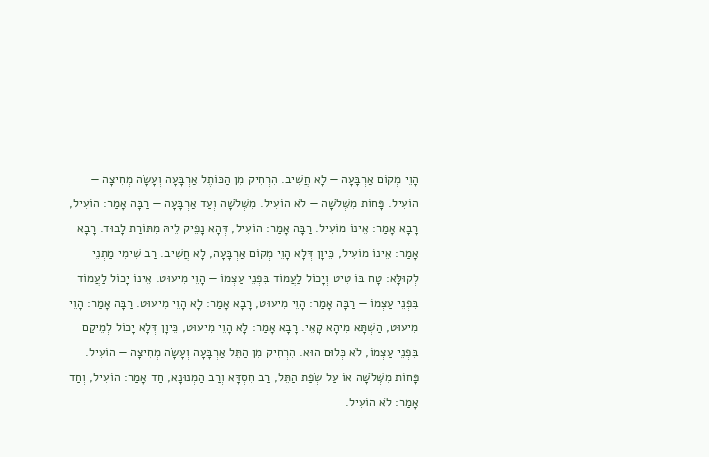הָוֵי מְקוֹם אַרְבָּעָה — לָא חֲשִׁיב. הִרְחִיק מִן הַכּוֹתֶל אַרְבָּעָה וְעָשָׂה מְחִיצָה — הוֹעִיל. פָּחוֹת מִשְּׁלֹשָׁה — לֹא הוֹעִיל. מִשְּׁלֹשָׁה וְעַד אַרְבָּעָה — רַבָּה אָמַר: הוֹעִיל, רָבָא אָמַר: אֵינוֹ מוֹעִיל. רַבָּה אָמַר: הוֹעִיל, דְּהָא נָפֵיק לֵיהּ מִתּוֹרַת לָבוּד. רָבָא אָמַר: אֵינוֹ מוֹעִיל, כֵּיוָן דְּלָא הָוֵי מְקוֹם אַרְבָּעָה, לָא חֲשִׁיב. רַב שִׁימִי מַתְנֵי לְקוּלָּא: טָח בּוֹ טִיט וְיָכוֹל לַעֲמוֹד בִּפְנֵי עַצְמוֹ — הָוֵי מִיעוּט. אֵינוֹ יָכוֹל לַעֲמוֹד בִּפְנֵי עַצְמוֹ — רַבָּה אָמַר: הָוֵי מִיעוּט, רָבָא אָמַר: לָא הָוֵי מִיעוּט. רַבָּה אָמַר: הָוֵי מִיעוּט, הַשְׁתָּא מִיהָא קָאֵי. רָבָא אָמַר: לָא הָוֵי מִיעוּט, כֵּיוָן דְּלָא יָכוֹל לְמֵיקַם בִּפְנֵי עַצְמוֹ, לֹא כְּלוּם הוּא. הִרְחִיק מִן הַתֵּל אַרְבָּעָה וְעָשָׂה מְחִיצָה — הוֹעִיל. פָּחוֹת מִשְּׁלֹשָׁה אוֹ עַל שְׂפַת הַתֵּל, רַב חִסְדָּא וְרַב הַמְנוּנָא, חַד אָמַר: הוֹעִיל, וְחַד אָמַר: לֹא הוֹעִיל.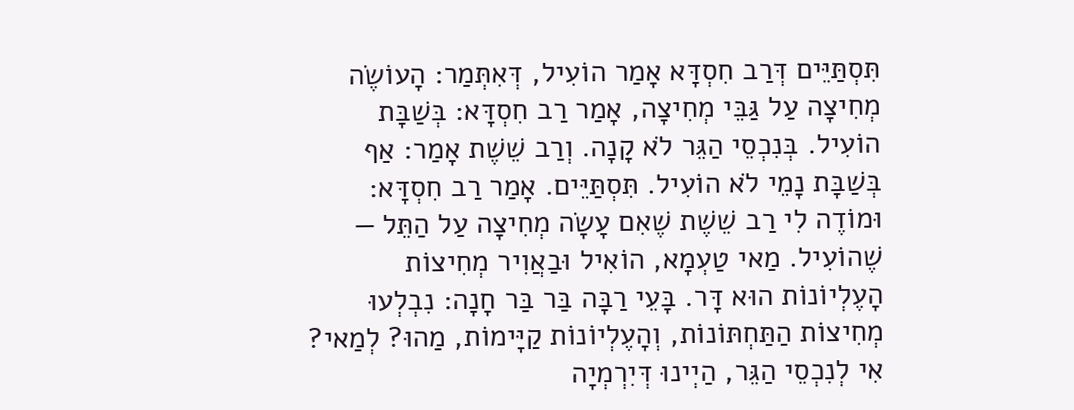תִּסְתַּיֵּים דְּרַב חִסְדָּא אָמַר הוֹעִיל, דְּאִתְּמַר: הָעוֹשֶׂה מְחִיצָה עַל גַּבֵּי מְחִיצָה, אָמַר רַב חִסְדָּא: בְּשַׁבָּת הוֹעִיל. בְּנִכְסֵי הַגֵּר לֹא קָנָה. וְרַב שֵׁשֶׁת אָמַר: אַף בְּשַׁבָּת נָמֵי לֹא הוֹעִיל. תִּסְתַּיֵּים. אָמַר רַב חִסְדָּא: וּמוֹדֶה לִי רַב שֵׁשֶׁת שֶׁאִם עָשָׂה מְחִיצָה עַל הַתֵּל — שֶׁהוֹעִיל. מַאי טַעְמָא, הוֹאִיל וּבַאֲוִיר מְחִיצוֹת הָעֶלְיוֹנוֹת הוּא דָּר. בָּעֵי רַבָּה בַּר בַּר חָנָה: נִבְלְעוּ מְחִיצוֹת הַתַּחְתּוֹנוֹת, וְהָעֶלְיוֹנוֹת קַיָּימוֹת, מַהוּ? לְמַאי? אִי לְנִכְסֵי הַגֵּר, הַיְינוּ דְּיִרְמְיָה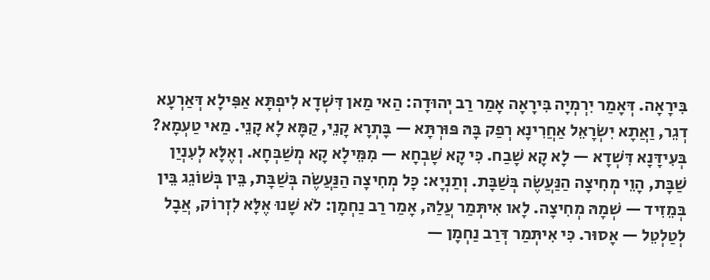בִּירָאָה. דְּאָמַר יִרְמְיָה בִּירָאָה אָמַר רַב יְהוּדָה: הַאי מַאן דִּשְׁדָא לִיפְתָּא אַפִּילָא דְּאַרְעָא דְגֵר, וַאֲתָא יִשְׂרָאֵל אַחֲרִינָא רְפַק בָּהּ פּוּרְתָּא — בָּתְרָא קָנֵי, קַמָּא לָא קָנֵי. מַאי טַעְמָא? בְּעִידָּנָא דִּשְׁדָא — לָא קָא שָׁבַח. כִּי קָא שָׁבְחָא — מִמֵּילָא קָא מְשַׁבְּחָא. וְאֶלָּא לְעִנְיַן שַׁבָּת, הָוֵי מְחִיצָה הַנַּעֲשֶׂה בְּשַׁבָּת. וְתַנְיָא: כׇּל מְחִיצָה הַנַּעֲשֶׂה בְּשַׁבָּת, בֵּין בְּשׁוֹגֵג בֵּין בְּמֵזִיד — שְׁמָהּ מְחִיצָה. לָאו אִיתְּמַר עֲלַהּ, אָמַר רַב נַחְמָן: לֹא שָׁנוּ אֶלָּא לִזְרוֹק, אֲבָל לְטַלְטֵל — אָסוּר. כִּי אִיתְּמַר דְּרַב נַחְמָן —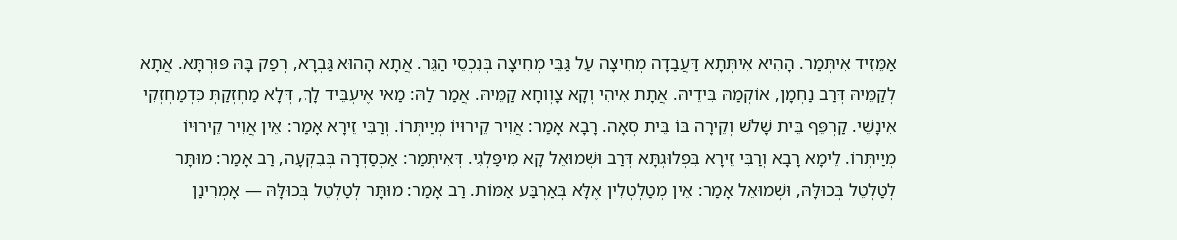אַמֵּזִיד אִיתְּמַר. הָהִיא אִיתְּתָא דַּעֲבַדָה מְחִיצָה עַל גַּבֵּי מְחִיצָה בְּנִכְסֵי הַגֵּר. אֲתָא הָהוּא גַּבְרָא, רְפַק בָּהּ פּוּרְתָּא. אֲתָא לְקַמֵּיהּ דְּרַב נַחְמָן, אוֹקְמַהּ בִּידֵיהּ. אֲתָת אִיהִי וְקָא צָוְוחָא קַמֵּיהּ. אֲמַר לַהּ: מַאי אֶיעְבֵּיד לָךְ, דְּלָא מַחְזְקַתְּ כִּדְמַחְזְקִי אִינָשֵׁי. קַרְפֵּף בֵּית שָׁלֹשׁ וְקֵירָה בּוֹ בֵּית סְאָה. רָבָא אָמַר: אֲוִיר קֵירוּיוֹ מְיַיתְּרוֹ. וְרַבִּי זֵירָא אָמַר: אֵין אֲוִיר קֵירוּיוֹ מְיַיתְּרוֹ. לֵימָא רָבָא וְרַבִּי זֵירָא בִּפְלוּגְתָּא דְּרַב וּשְׁמוּאֵל קָא מִיפַּלְגִי. דְּאִיתְּמַר: אַכְסַדְרָה בְּבִקְעָה, רַב אָמַר: מוּתָּר לְטַלְטֵל בְּכוּלָּהּ, וּשְׁמוּאֵל אָמַר: אֵין מְטַלְטְלִין אֶלָּא בְּאַרְבַּע אַמּוֹת. רַב אָמַר: מוּתָּר לְטַלְטֵל בְּכוּלָּהּ — אָמְרִינַן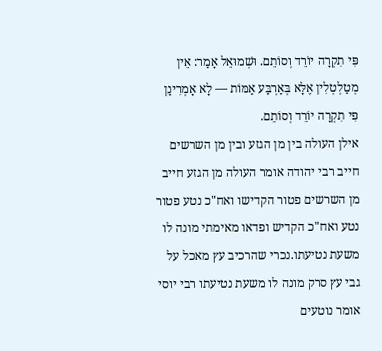פִּי תִקְרָה יוֹרֵד וְסוֹתֵם. וּשְׁמוּאֵל אָמַר: אֵין מְטַלְטְלִין אֶלָּא בְּאַרְבַּע אַמּוֹת — לָא אָמְרִינַן פִּי תִקְרָה יוֹרֵד וְסוֹתֵם.
אילן העולה בין מן הגזע ובין מן השרשים חייב רבי יהודה אומר העולה מן הגזע חייב מן השרשים פטור הקדישו ואח"כ נטע פטור נטע ואח"כ הקדיש ופדאו מאימתי מונה לו משעת נטיעתו.נכרי שהרכיב עץ מאכל על גבי עץ סרק מונה לו משעת נטיעתו רבי יוסי אומר נוטעים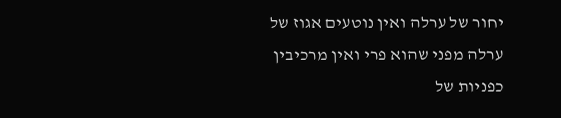יחור של ערלה ואין נוטעים אגוז של ערלה מפני שהוא פרי ואין מרכיבין כפניות של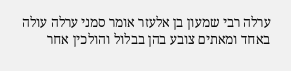ערלה רבי שמעון בן אלעזר אומר סמני ערלה עולה באחד ומאתים צובע בהן בבלול והולכין אחר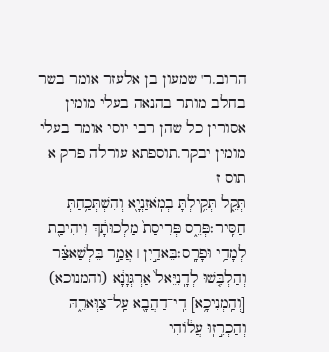הרוב.ר' שמעון בן אלעזר אומר בשר בחלב מותר בהנאה בעלי מומין אסורין כל שהן רבי יוסי אומר בעלי מומין יבקר.תוספתא עורלה פרק א תוס ז
תְּקֵ֑ל תְּקִ֥ילְתָּ בְמֹֽאזַנְיָ֖א וְהִשְׁתְּכַ֥חַתְּ חַסִּֽיר׃פְּרֵ֑ס פְּרִיסַת֙ מַלְכוּתָ֔ךְ וִיהִיבַ֖ת לְמָדַ֥י וּפָרָֽס׃בֵּאדַ֣יִן ׀ אֲמַ֣ר בֵּלְשַׁאצַּ֗ר וְהַלְבִּ֤שׁוּ לְדָֽנִיֵּאל֙ אַרְגְּוָנָ֔א (והמנוכא) [וְהַֽמְנִיכָ֥א] דִֽי־דַהֲבָ֖א עַֽל־צַוְּארֵ֑הּ וְהַכְרִ֣זֽוּ עֲל֔וֹהִי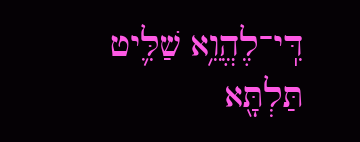דִּֽי־לֶהֱוֵ֥א שַׁלִּ֛יט תַּלְתָּ֖א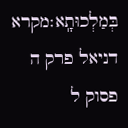בְּמַלְכוּתָֽא׃מקרא דניאל פרק ה פסוק ל